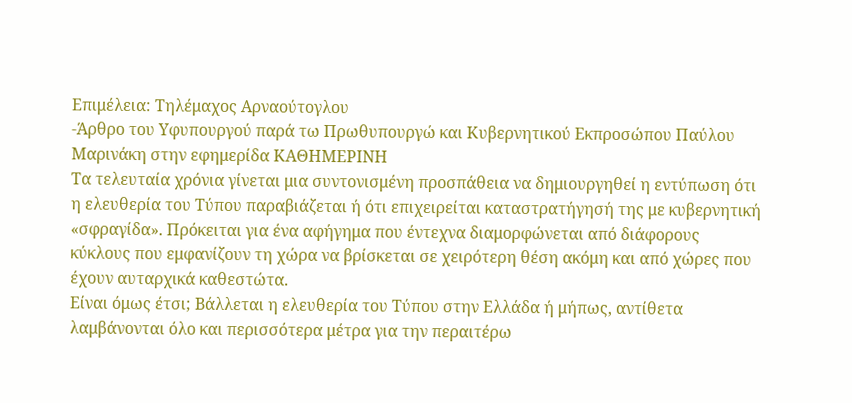Επιμέλεια: Τηλέμαχος Αρναούτογλου
-Άρθρο του Υφυπουργού παρά τω Πρωθυπουργώ και Κυβερνητικού Εκπροσώπου Παύλου Μαρινάκη στην εφημερίδα ΚΑΘΗΜΕΡΙΝΗ
Τα τελευταία χρόνια γίνεται μια συντονισμένη προσπάθεια να δημιουργηθεί η εντύπωση ότι η ελευθερία του Τύπου παραβιάζεται ή ότι επιχειρείται καταστρατήγησή της με κυβερνητική «σφραγίδα». Πρόκειται για ένα αφήγημα που έντεχνα διαμορφώνεται από διάφορους κύκλους που εμφανίζουν τη χώρα να βρίσκεται σε χειρότερη θέση ακόμη και από χώρες που έχουν αυταρχικά καθεστώτα.
Είναι όμως έτσι; Βάλλεται η ελευθερία του Τύπου στην Ελλάδα ή μήπως, αντίθετα λαμβάνονται όλο και περισσότερα μέτρα για την περαιτέρω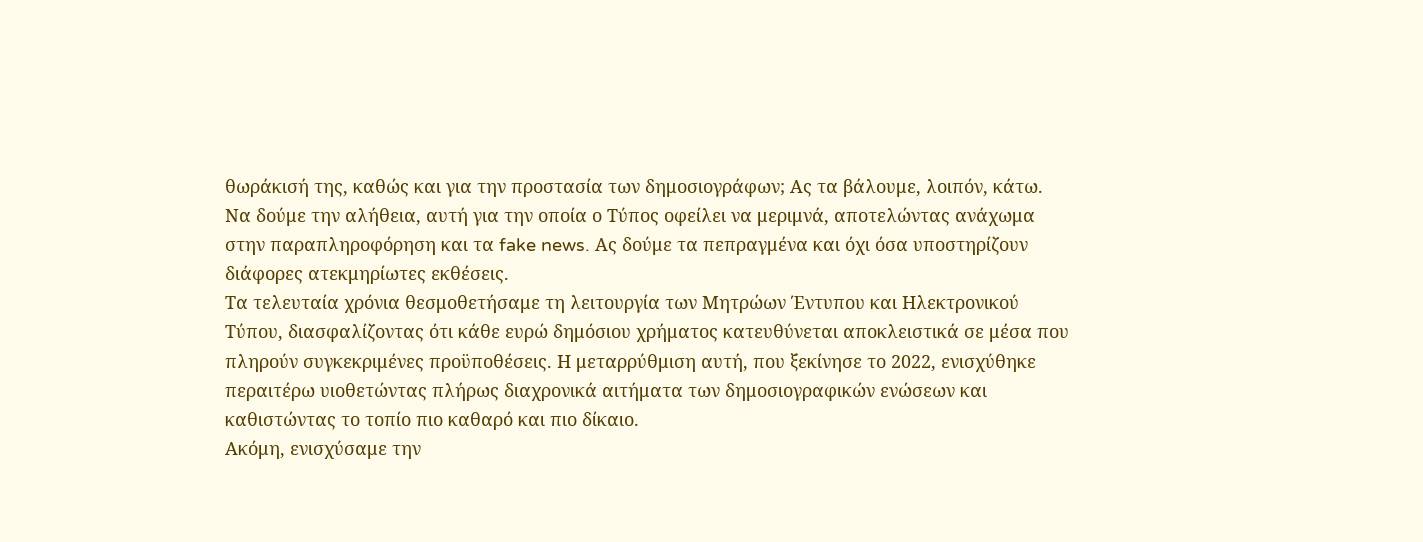θωράκισή της, καθώς και για την προστασία των δημοσιογράφων; Ας τα βάλουμε, λοιπόν, κάτω. Να δούμε την αλήθεια, αυτή για την οποία ο Τύπος οφείλει να μεριμνά, αποτελώντας ανάχωμα στην παραπληροφόρηση και τα fake news. Ας δούμε τα πεπραγμένα και όχι όσα υποστηρίζουν διάφορες ατεκμηρίωτες εκθέσεις.
Τα τελευταία χρόνια θεσμοθετήσαμε τη λειτουργία των Μητρώων Έντυπου και Ηλεκτρονικού Τύπου, διασφαλίζοντας ότι κάθε ευρώ δημόσιου χρήματος κατευθύνεται αποκλειστικά σε μέσα που πληρούν συγκεκριμένες προϋποθέσεις. Η μεταρρύθμιση αυτή, που ξεκίνησε το 2022, ενισχύθηκε περαιτέρω υιοθετώντας πλήρως διαχρονικά αιτήματα των δημοσιογραφικών ενώσεων και καθιστώντας το τοπίο πιο καθαρό και πιο δίκαιο.
Ακόμη, ενισχύσαμε την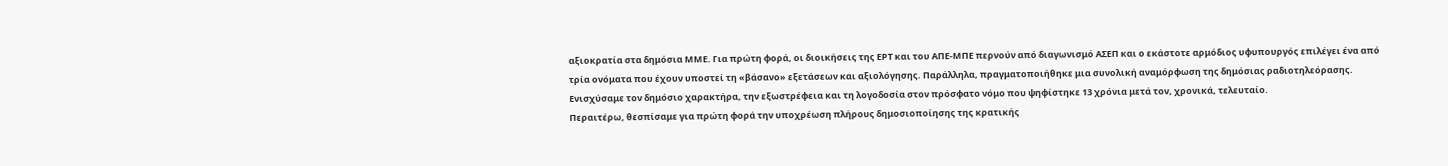αξιοκρατία στα δημόσια ΜΜΕ. Για πρώτη φορά, οι διοικήσεις της ΕΡΤ και του ΑΠΕ-ΜΠΕ περνούν από διαγωνισμό ΑΣΕΠ και ο εκάστοτε αρμόδιος υφυπουργός επιλέγει ένα από τρία ονόματα που έχουν υποστεί τη «βάσανο» εξετάσεων και αξιολόγησης. Παράλληλα, πραγματοποιήθηκε μια συνολική αναμόρφωση της δημόσιας ραδιοτηλεόρασης. Ενισχύσαμε τον δημόσιο χαρακτήρα, την εξωστρέφεια και τη λογοδοσία στον πρόσφατο νόμο που ψηφίστηκε 13 χρόνια μετά τον, χρονικά, τελευταίο.
Περαιτέρω, θεσπίσαμε για πρώτη φορά την υποχρέωση πλήρους δημοσιοποίησης της κρατικής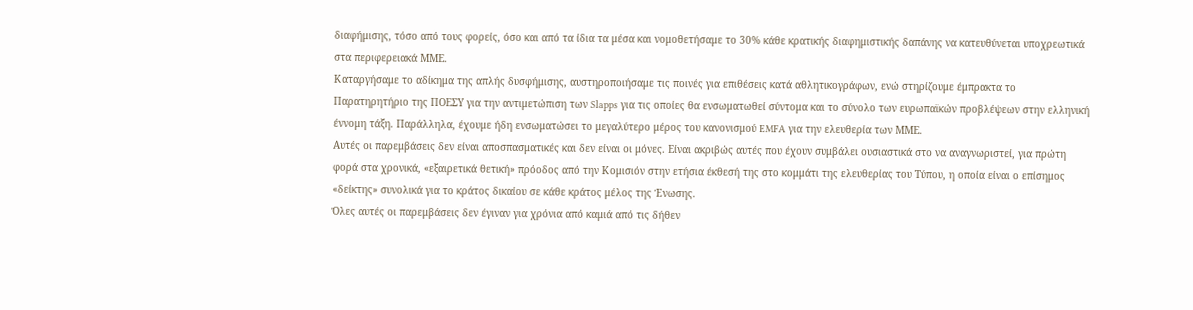διαφήμισης, τόσο από τους φορείς, όσο και από τα ίδια τα μέσα και νομοθετήσαμε το 30% κάθε κρατικής διαφημιστικής δαπάνης να κατευθύνεται υποχρεωτικά στα περιφερειακά ΜΜΕ.
Καταργήσαμε το αδίκημα της απλής δυσφήμισης, αυστηροποιήσαμε τις ποινές για επιθέσεις κατά αθλητικογράφων, ενώ στηρίζουμε έμπρακτα το Παρατηρητήριο της ΠΟΕΣΥ για την αντιμετώπιση των Slapps για τις οποίες θα ενσωματωθεί σύντομα και το σύνολο των ευρωπαϊκών προβλέψεων στην ελληνική έννομη τάξη. Παράλληλα, έχουμε ήδη ενσωματώσει το μεγαλύτερο μέρος του κανονισμού EMFA για την ελευθερία των ΜΜΕ.
Αυτές οι παρεμβάσεις δεν είναι αποσπασματικές και δεν είναι οι μόνες. Είναι ακριβώς αυτές που έχουν συμβάλει ουσιαστικά στο να αναγνωριστεί, για πρώτη φορά στα χρονικά, «εξαιρετικά θετική» πρόοδος από την Κομισιόν στην ετήσια έκθεσή της στο κομμάτι της ελευθερίας του Τύπου, η οποία είναι ο επίσημος «δείκτης» συνολικά για το κράτος δικαίου σε κάθε κράτος μέλος της Ένωσης.
Όλες αυτές οι παρεμβάσεις δεν έγιναν για χρόνια από καμιά από τις δήθεν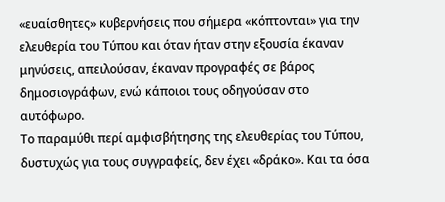«ευαίσθητες» κυβερνήσεις που σήμερα «κόπτονται» για την ελευθερία του Τύπου και όταν ήταν στην εξουσία έκαναν μηνύσεις, απειλούσαν, έκαναν προγραφές σε βάρος δημοσιογράφων, ενώ κάποιοι τους οδηγούσαν στο αυτόφωρο.
Το παραμύθι περί αμφισβήτησης της ελευθερίας του Τύπου, δυστυχώς για τους συγγραφείς, δεν έχει «δράκο». Και τα όσα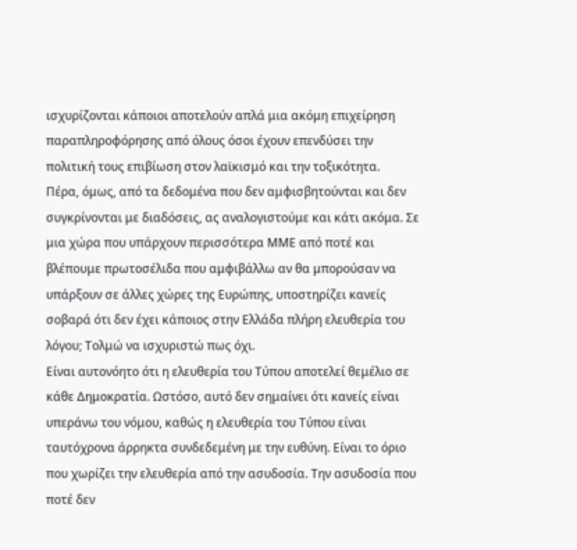ισχυρίζονται κάποιοι αποτελούν απλά μια ακόμη επιχείρηση παραπληροφόρησης από όλους όσοι έχουν επενδύσει την πολιτική τους επιβίωση στον λαϊκισμό και την τοξικότητα.
Πέρα, όμως, από τα δεδομένα που δεν αμφισβητούνται και δεν συγκρίνονται με διαδόσεις, ας αναλογιστούμε και κάτι ακόμα. Σε μια χώρα που υπάρχουν περισσότερα ΜΜΕ από ποτέ και βλέπουμε πρωτοσέλιδα που αμφιβάλλω αν θα μπορούσαν να υπάρξουν σε άλλες χώρες της Ευρώπης, υποστηρίζει κανείς σοβαρά ότι δεν έχει κάποιος στην Ελλάδα πλήρη ελευθερία του λόγου; Τολμώ να ισχυριστώ πως όχι.
Είναι αυτονόητο ότι η ελευθερία του Τύπου αποτελεί θεμέλιο σε κάθε Δημοκρατία. Ωστόσο, αυτό δεν σημαίνει ότι κανείς είναι υπεράνω του νόμου, καθώς η ελευθερία του Τύπου είναι ταυτόχρονα άρρηκτα συνδεδεμένη με την ευθύνη. Είναι το όριο που χωρίζει την ελευθερία από την ασυδοσία. Την ασυδοσία που ποτέ δεν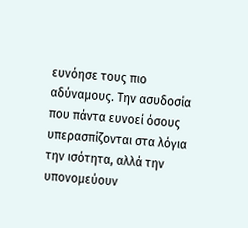ευνόησε τους πιο αδύναμους. Την ασυδοσία που πάντα ευνοεί όσους υπερασπίζονται στα λόγια την ισότητα, αλλά την υπονομεύουν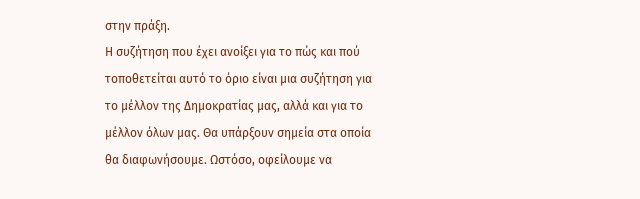στην πράξη.
Η συζήτηση που έχει ανοίξει για το πώς και πού τοποθετείται αυτό το όριο είναι μια συζήτηση για το μέλλον της Δημοκρατίας μας, αλλά και για το μέλλον όλων μας. Θα υπάρξουν σημεία στα οποία θα διαφωνήσουμε. Ωστόσο, οφείλουμε να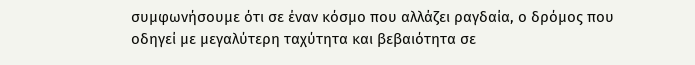συμφωνήσουμε ότι σε έναν κόσμο που αλλάζει ραγδαία, ο δρόμος που οδηγεί με μεγαλύτερη ταχύτητα και βεβαιότητα σε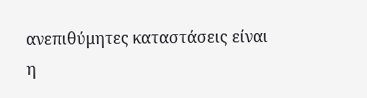ανεπιθύμητες καταστάσεις είναι η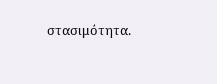στασιμότητα.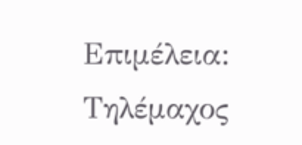Επιμέλεια: Τηλέμαχος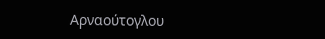Αρναούτογλου